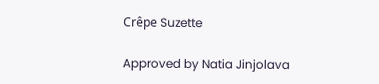Crêpe Suzette

Approved by Natia Jinjolava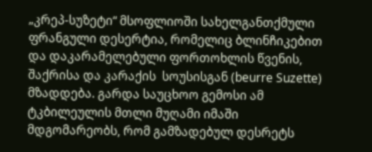„კრეპ-სუზეტი“ მსოფლიოში სახელგანთქმული ფრანგული დესერტია, რომელიც ბლინჩიკებით და დაკარამელებული ფორთოხლის წვენის, შაქრისა და კარაქის  სოუსისგან (beurre Suzette) მზადდება. გარდა საუცხოო გემოსი ამ ტკბილეულის მთლი მუღამი იმაში მდგომარეობს, რომ გამზადებულ დესრეტს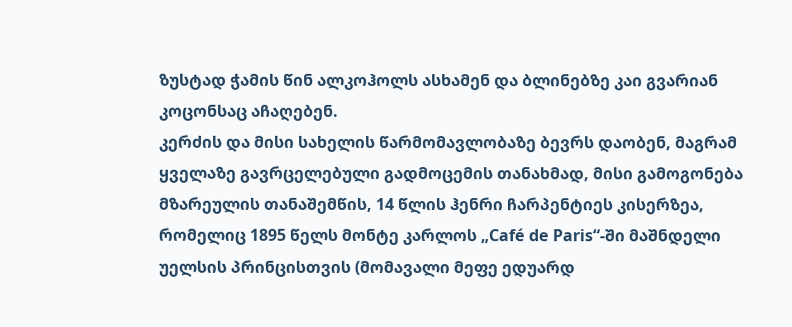ზუსტად ჭამის წინ ალკოჰოლს ასხამენ და ბლინებზე კაი გვარიან კოცონსაც აჩაღებენ.
კერძის და მისი სახელის წარმომავლობაზე ბევრს დაობენ, მაგრამ ყველაზე გავრცელებული გადმოცემის თანახმად, მისი გამოგონება მზარეულის თანაშემწის, 14 წლის ჰენრი ჩარპენტიეს კისერზეა, რომელიც 1895 წელს მონტე კარლოს „Café de Paris“-ში მაშნდელი უელსის პრინცისთვის (მომავალი მეფე ედუარდ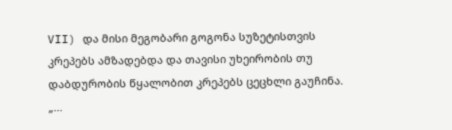VII) და მისი მეგობარი გოგონა სუზეტისთვის კრეპებს ამზადებდა და თავისი უხეირობის თუ დაბდურობის წყალობით კრეპებს ცეცხლი გაუჩინა.
„...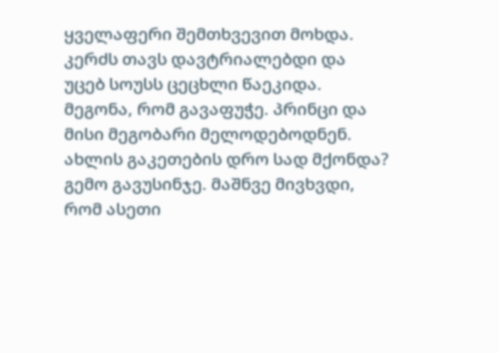ყველაფერი შემთხვევით მოხდა. კერძს თავს დავტრიალებდი და უცებ სოუსს ცეცხლი წაეკიდა. მეგონა, რომ გავაფუჭე. პრინცი და მისი მეგობარი მელოდებოდნენ. ახლის გაკეთების დრო სად მქონდა? გემო გავუსინჯე. მაშნვე მივხვდი, რომ ასეთი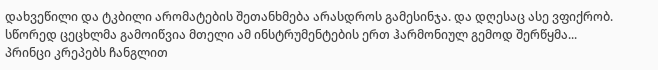დახვეწილი და ტკბილი არომატების შეთანხმება არასდროს გამესინჯა. და დღესაც ასე ვფიქრობ. სწორედ ცეცხლმა გამოიწვია მთელი ამ ინსტრუმენტების ერთ ჰარმონიულ გემოდ შერწყმა... პრინცი კრეპებს ჩანგლით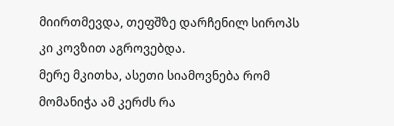მიირთმევდა, თეფშზე დარჩენილ სიროპს კი კოვზით აგროვებდა.
მერე მკითხა, ასეთი სიამოვნება რომ მომანიჭა ამ კერძს რა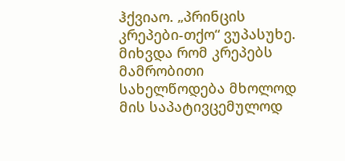ჰქვიაო. „პრინცის კრეპები-თქო“ ვუპასუხე. მიხვდა რომ კრეპებს მამრობითი სახელწოდება მხოლოდ მის საპატივცემულოდ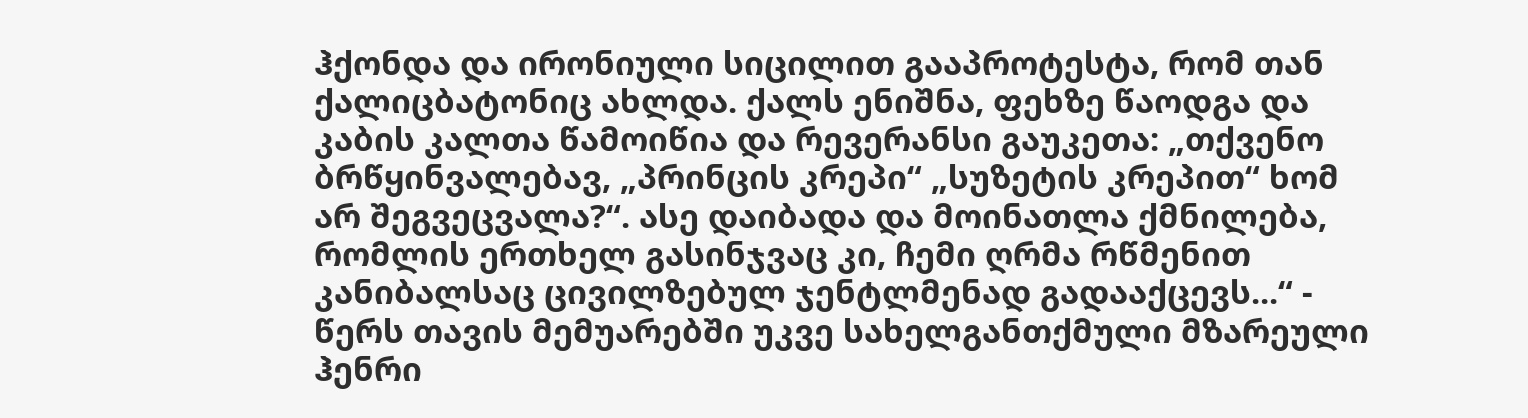ჰქონდა და ირონიული სიცილით გააპროტესტა, რომ თან ქალიცბატონიც ახლდა. ქალს ენიშნა, ფეხზე წაოდგა და კაბის კალთა წამოიწია და რევერანსი გაუკეთა: „თქვენო ბრწყინვალებავ, „პრინცის კრეპი“ „სუზეტის კრეპით“ ხომ არ შეგვეცვალა?“. ასე დაიბადა და მოინათლა ქმნილება, რომლის ერთხელ გასინჯვაც კი, ჩემი ღრმა რწმენით კანიბალსაც ცივილზებულ ჯენტლმენად გადააქცევს...“ - წერს თავის მემუარებში უკვე სახელგანთქმული მზარეული ჰენრი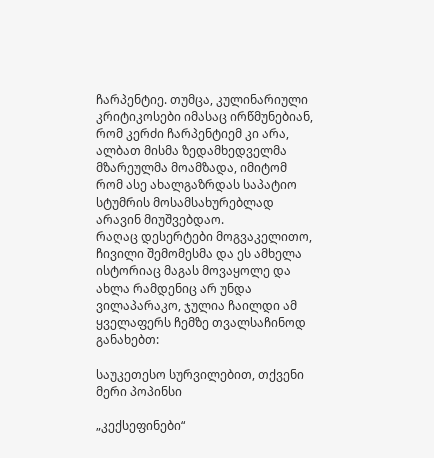ჩარპენტიე. თუმცა, კულინარიული კრიტიკოსები იმასაც ირწმუნებიან, რომ კერძი ჩარპენტიემ კი არა, ალბათ მისმა ზედამხედველმა მზარეულმა მოამზადა, იმიტომ რომ ასე ახალგაზრდას საპატიო სტუმრის მოსამსახურებლად არავინ მიუშვებდაო.
რაღაც დესერტები მოგვაკელითო, ჩივილი შემომესმა და ეს ამხელა ისტორიაც მაგას მოვაყოლე და ახლა რამდენიც არ უნდა ვილაპარაკო, ჯულია ჩაილდი ამ ყველაფერს ჩემზე თვალსაჩინოდ განახებთ:

საუკეთესო სურვილებით, თქვენი მერი პოპინსი

„კექსეფინები“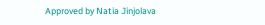Approved by Natia Jinjolava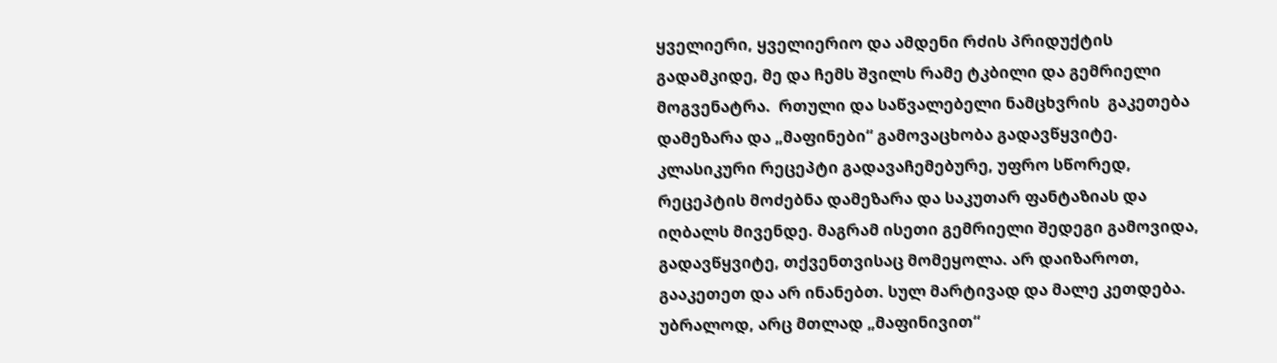ყველიერი, ყველიერიო და ამდენი რძის პრიდუქტის გადამკიდე, მე და ჩემს შვილს რამე ტკბილი და გემრიელი მოგვენატრა.  რთული და საწვალებელი ნამცხვრის  გაკეთება დამეზარა და „მაფინები“ გამოვაცხობა გადავწყვიტე.
კლასიკური რეცეპტი გადავაჩემებურე, უფრო სწორედ, რეცეპტის მოძებნა დამეზარა და საკუთარ ფანტაზიას და იღბალს მივენდე. მაგრამ ისეთი გემრიელი შედეგი გამოვიდა, გადავწყვიტე, თქვენთვისაც მომეყოლა. არ დაიზაროთ, გააკეთეთ და არ ინანებთ. სულ მარტივად და მალე კეთდება. უბრალოდ, არც მთლად „მაფინივით“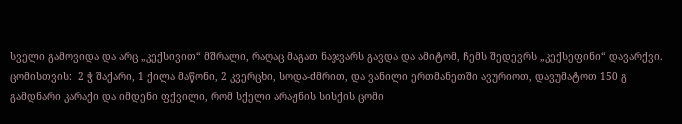სველი გამოვიდა და არც „კექსივით“ მშრალი, რაღაც მაგათ ნაჯვარს გავდა და ამიტომ, ჩემს შედევრს „კექსეფინი“ დავარქვი.
ცომისთვის:  2 ჭ შაქარი, 1 ქილა მაწონი, 2 კვერცხი, სოდა-ძმრით, და ვანილი ერთმანეთში ავურიოთ, დავუმატოთ 150 გ გამდნარი კარაქი და იმდენი ფქვილი, რომ სქელი არაჟნის სისქის ცომი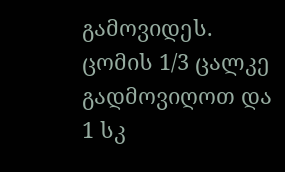გამოვიდეს. ცომის 1/3 ცალკე გადმოვიღოთ და 1 სკ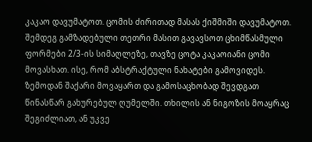კაკაო დავუმატოთ. ცომის ძირითად მასას ქიშმიში დავუმატოთ.
შემდეგ გამზადებული თეთრი მასით გავავსოთ ცხიმწასმული ფორმები 2/3-ის სიმაღლეზე, თავზე ცოტა კაკაოიანი ცომი მოვასხათ. ისე, რომ აბსტრაქტული ნახატები გამოვიდეს. ზემოდან შაქარი მოვაყართ და გამოსაცხობად შევდგათ წინასწარ გახურებულ ღუმელში. თხილის ან ნიგოზის მოაყრაც შეგიძლიათ, ან უკვე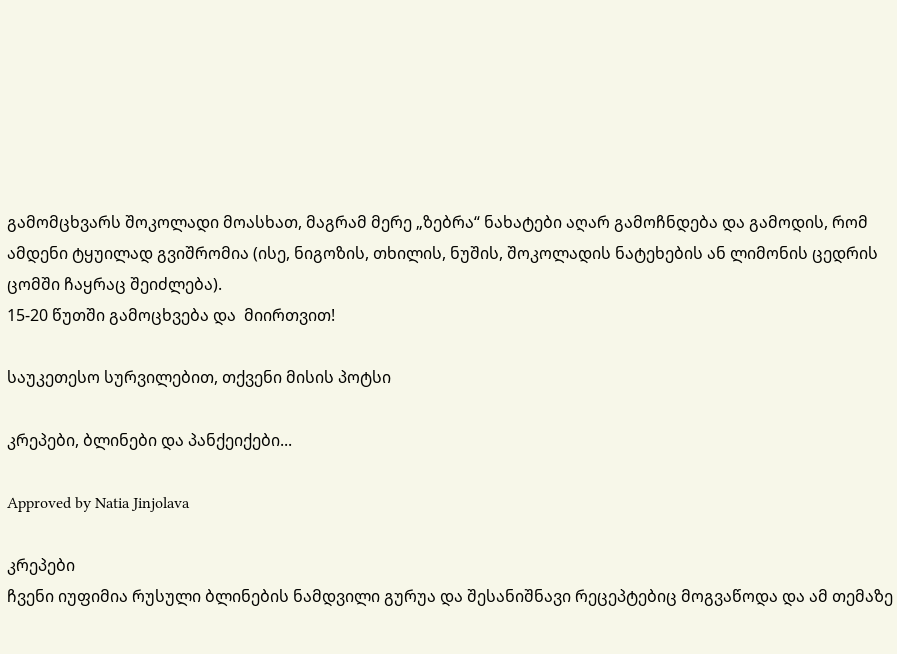გამომცხვარს შოკოლადი მოასხათ, მაგრამ მერე „ზებრა“ ნახატები აღარ გამოჩნდება და გამოდის, რომ ამდენი ტყუილად გვიშრომია (ისე, ნიგოზის, თხილის, ნუშის, შოკოლადის ნატეხების ან ლიმონის ცედრის ცომში ჩაყრაც შეიძლება).
15-20 წუთში გამოცხვება და  მიირთვით!

საუკეთესო სურვილებით, თქვენი მისის პოტსი

კრეპები, ბლინები და პანქეიქები...

Approved by Natia Jinjolava

კრეპები
ჩვენი იუფიმია რუსული ბლინების ნამდვილი გურუა და შესანიშნავი რეცეპტებიც მოგვაწოდა და ამ თემაზე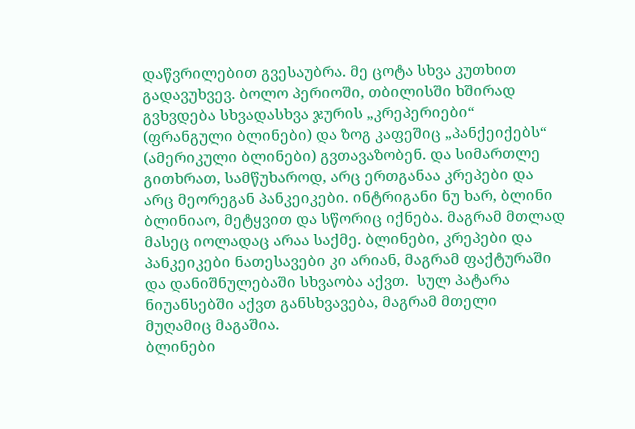დაწვრილებით გვესაუბრა. მე ცოტა სხვა კუთხით გადავუხვევ. ბოლო პერიოში, თბილისში ხშირად გვხვდება სხვადასხვა ჯურის „კრეპერიები“ (ფრანგული ბლინები) და ზოგ კაფეშიც „პანქეიქებს“ (ამერიკული ბლინები) გვთავაზობენ. და სიმართლე გითხრათ, სამწუხაროდ, არც ერთგანაა კრეპები და არც მეორეგან პანკეიკები. ინტრიგანი ნუ ხარ, ბლინი ბლინიაო, მეტყვით და სწორიც იქნება. მაგრამ მთლად მასეც იოლადაც არაა საქმე. ბლინები, კრეპები და პანკეიკები ნათესავები კი არიან, მაგრამ ფაქტურაში და დანიშნულებაში სხვაობა აქვთ.  სულ პატარა ნიუანსებში აქვთ განსხვავება, მაგრამ მთელი მუღამიც მაგაშია.
ბლინები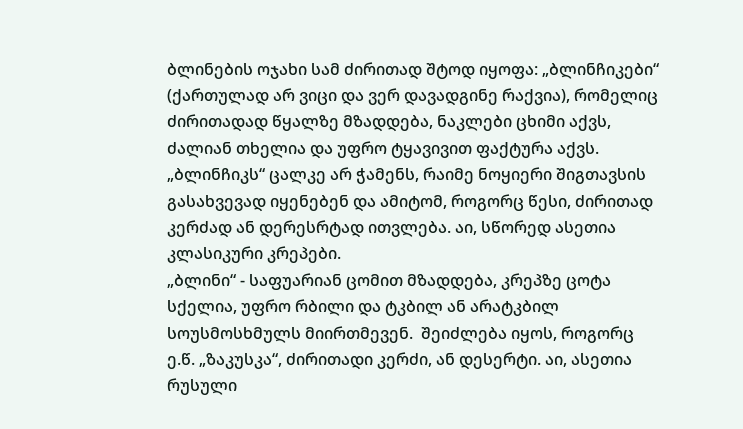ბლინების ოჯახი სამ ძირითად შტოდ იყოფა: „ბლინჩიკები“ (ქართულად არ ვიცი და ვერ დავადგინე რაქვია), რომელიც ძირითადად წყალზე მზადდება, ნაკლები ცხიმი აქვს, ძალიან თხელია და უფრო ტყავივით ფაქტურა აქვს. „ბლინჩიკს“ ცალკე არ ჭამენს, რაიმე ნოყიერი შიგთავსის გასახვევად იყენებენ და ამიტომ, როგორც წესი, ძირითად კერძად ან დერესრტად ითვლება. აი, სწორედ ასეთია კლასიკური კრეპები.
„ბლინი“ - საფუარიან ცომით მზადდება, კრეპზე ცოტა სქელია, უფრო რბილი და ტკბილ ან არატკბილ სოუსმოსხმულს მიირთმევენ.  შეიძლება იყოს, როგორც ე.წ. „ზაკუსკა“, ძირითადი კერძი, ან დესერტი. აი, ასეთია რუსული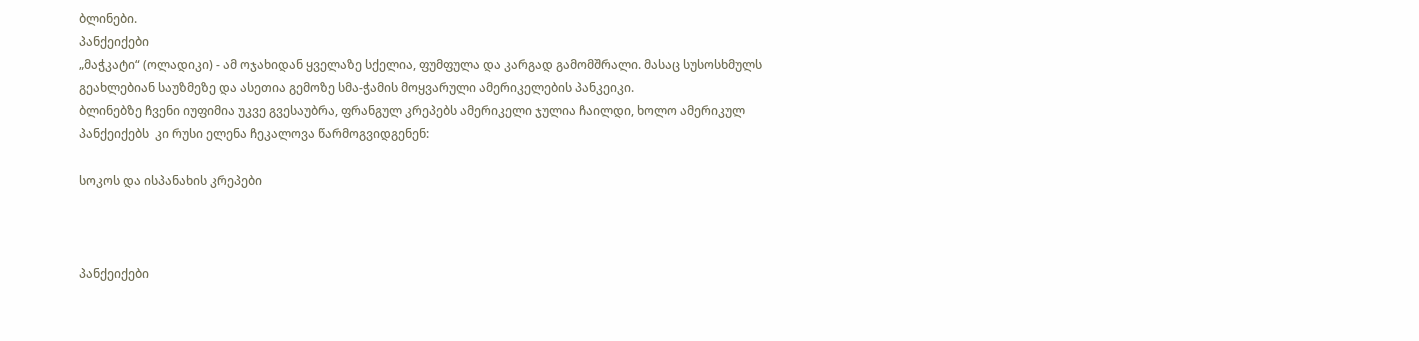ბლინები.
პანქეიქები
„მაჭკატი“ (ოლადიკი) - ამ ოჯახიდან ყველაზე სქელია, ფუმფულა და კარგად გამომშრალი. მასაც სუსოსხმულს გეახლებიან საუზმეზე და ასეთია გემოზე სმა-ჭამის მოყვარული ამერიკელების პანკეიკი.
ბლინებზე ჩვენი იუფიმია უკვე გვესაუბრა, ფრანგულ კრეპებს ამერიკელი ჯულია ჩაილდი, ხოლო ამერიკულ პანქეიქებს  კი რუსი ელენა ჩეკალოვა წარმოგვიდგენენ:

სოკოს და ისპანახის კრეპები



პანქეიქები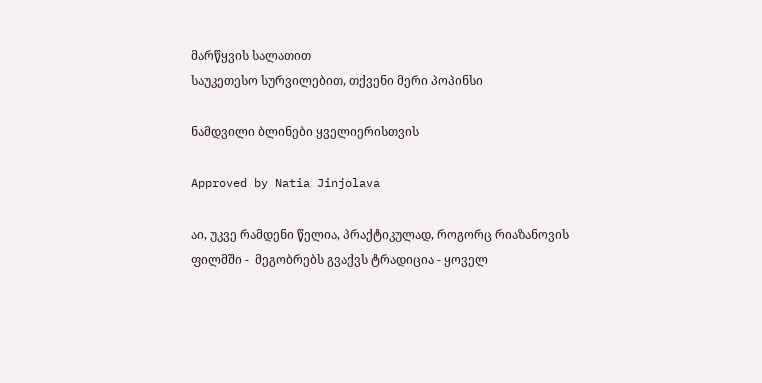მარწყვის სალათით
საუკეთესო სურვილებით, თქვენი მერი პოპინსი

ნამდვილი ბლინები ყველიერისთვის

Approved by Natia Jinjolava

აი, უკვე რამდენი წელია, პრაქტიკულად, როგორც რიაზანოვის ფილმში -  მეგობრებს გვაქვს ტრადიცია - ყოველ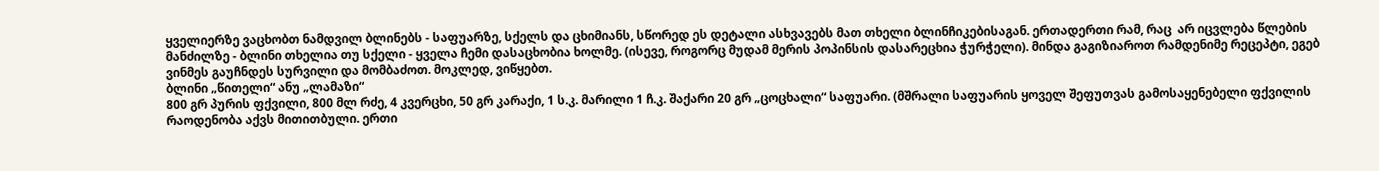ყველიერზე ვაცხობთ ნამდვილ ბლინებს - საფუარზე, სქელს და ცხიმიანს, სწორედ ეს დეტალი ასხვავებს მათ თხელი ბლინჩიკებისაგან. ერთადერთი რამ, რაც  არ იცვლება წლების მანძილზე - ბლინი თხელია თუ სქელი - ყველა ჩემი დასაცხობია ხოლმე. (ისევე, როგორც მუდამ მერის პოპინსის დასარეცხია ჭურჭელი). მინდა გაგიზიაროთ რამდენიმე რეცეპტი, ეგებ ვინმეს გაუჩნდეს სურვილი და მომბაძოთ. მოკლედ, ვიწყებთ.
ბლინი „წითელი“ ანუ „ლამაზი“
800 გრ პურის ფქვილი, 800 მლ რძე, 4 კვერცხი, 50 გრ კარაქი, 1 ს.კ. მარილი 1 ჩ.კ. შაქარი 20 გრ „ცოცხალი“ საფუარი. (მშრალი საფუარის ყოველ შეფუთვას გამოსაყენებელი ფქვილის რაოდენობა აქვს მითითბული. ერთი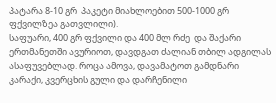პატარა 8-10 გრ  პაკეტი მიახლოებით 500-1000 გრ ფქვილზეა გათვლილი).
საფუარი, 400 გრ ფქვილი და 400 მლ რძე  და შაქარი ერთმანეთში ავურიოთ, დავდგათ ძალიან თბილ ადგილას ასაფუვებლად. როცა ამოვა, დავამატოთ გამდნარი კარაქი, კვერცხის გული და დარჩენილი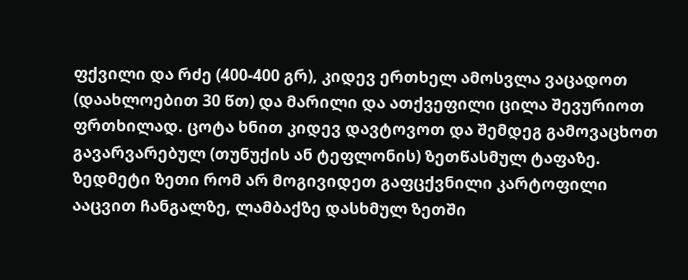ფქვილი და რძე (400-400 გრ), კიდევ ერთხელ ამოსვლა ვაცადოთ (დაახლოებით 30 წთ) და მარილი და ათქვეფილი ცილა შევურიოთ ფრთხილად. ცოტა ხნით კიდევ დავტოვოთ და შემდეგ გამოვაცხოთ გავარვარებულ (თუნუქის ან ტეფლონის) ზეთწასმულ ტაფაზე. ზედმეტი ზეთი რომ არ მოგივიდეთ გაფცქვნილი კარტოფილი ააცვით ჩანგალზე, ლამბაქზე დასხმულ ზეთში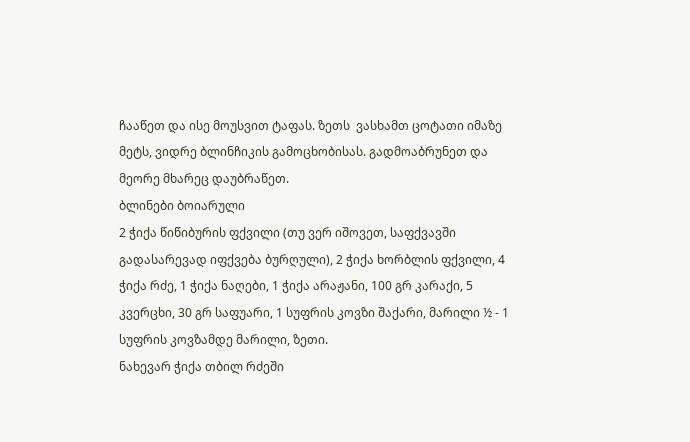ჩააწეთ და ისე მოუსვით ტაფას. ზეთს  ვასხამთ ცოტათი იმაზე მეტს, ვიდრე ბლინჩიკის გამოცხობისას. გადმოაბრუნეთ და მეორე მხარეც დაუბრაწეთ.
ბლინები ბოიარული
2 ჭიქა წიწიბურის ფქვილი (თუ ვერ იშოვეთ, საფქვავში გადასარევად იფქვება ბურღული), 2 ჭიქა ხორბლის ფქვილი, 4 ჭიქა რძე, 1 ჭიქა ნაღები, 1 ჭიქა არაჟანი, 100 გრ კარაქი, 5 კვერცხი, 30 გრ საფუარი, 1 სუფრის კოვზი შაქარი, მარილი ½ - 1 სუფრის კოვზამდე მარილი, ზეთი.
ნახევარ ჭიქა თბილ რძეში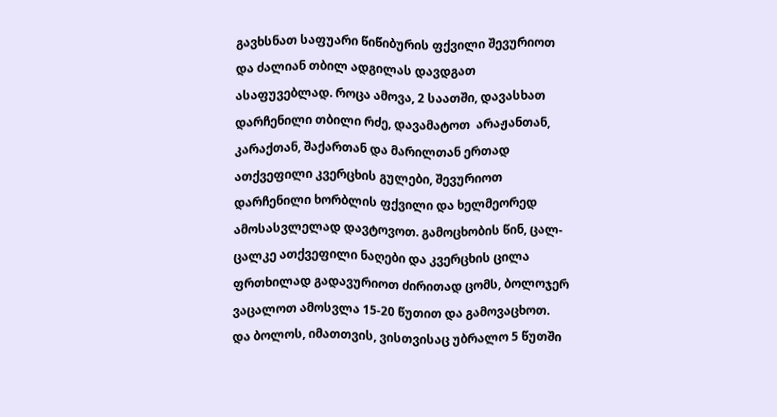გავხსნათ საფუარი წიწიბურის ფქვილი შევურიოთ და ძალიან თბილ ადგილას დავდგათ ასაფუვებლად. როცა ამოვა, 2 საათში, დავასხათ დარჩენილი თბილი რძე, დავამატოთ  არაჟანთან, კარაქთან, შაქართან და მარილთან ერთად ათქვეფილი კვერცხის გულები, შევურიოთ დარჩენილი ხორბლის ფქვილი და ხელმეორედ ამოსასვლელად დავტოვოთ. გამოცხობის წინ, ცალ-ცალკე ათქვეფილი ნაღები და კვერცხის ცილა ფრთხილად გადავურიოთ ძირითად ცომს, ბოლოჯერ ვაცალოთ ამოსვლა 15-20 წუთით და გამოვაცხოთ.
და ბოლოს, იმათთვის, ვისთვისაც უბრალო 5 წუთში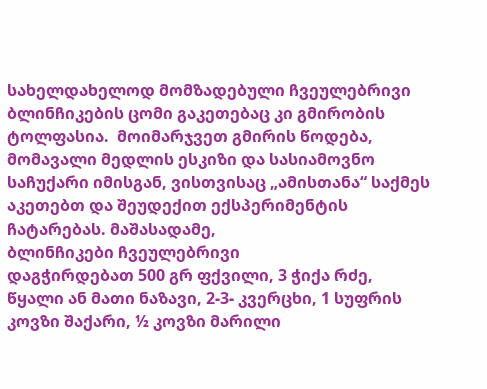სახელდახელოდ მომზადებული ჩვეულებრივი ბლინჩიკების ცომი გაკეთებაც კი გმირობის ტოლფასია.  მოიმარჯვეთ გმირის წოდება, მომავალი მედლის ესკიზი და სასიამოვნო საჩუქარი იმისგან, ვისთვისაც „ამისთანა“ საქმეს აკეთებთ და შეუდექით ექსპერიმენტის ჩატარებას. მაშასადამე,
ბლინჩიკები ჩვეულებრივი
დაგჭირდებათ 500 გრ ფქვილი, 3 ჭიქა რძე, წყალი ან მათი ნაზავი, 2-3- კვერცხი, 1 სუფრის კოვზი შაქარი, ½ კოვზი მარილი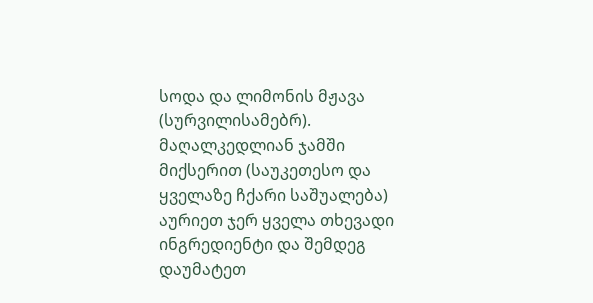სოდა და ლიმონის მჟავა (სურვილისამებრ).
მაღალკედლიან ჯამში  მიქსერით (საუკეთესო და ყველაზე ჩქარი საშუალება) აურიეთ ჯერ ყველა თხევადი ინგრედიენტი და შემდეგ დაუმატეთ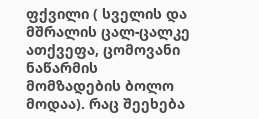ფქვილი ( სველის და მშრალის ცალ-ცალკე ათქვეფა, ცომოვანი ნაწარმის მომზადების ბოლო მოდაა). რაც შეეხება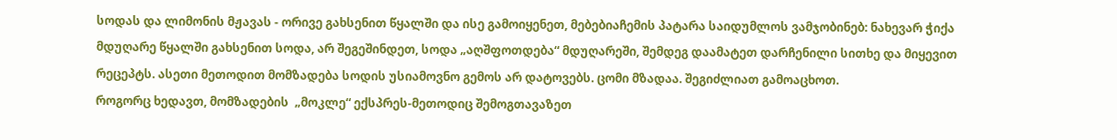სოდას და ლიმონის მჟავას - ორივე გახსენით წყალში და ისე გამოიყენეთ, მებებიაჩემის პატარა საიდუმლოს ვამჯობინებ: ნახევარ ჭიქა მდუღარე წყალში გახსენით სოდა, არ შეგეშინდეთ, სოდა „აღშფოთდება“ მდუღარეში, შემდეგ დაამატეთ დარჩენილი სითხე და მიყევით რეცეპტს. ასეთი მეთოდით მომზადება სოდის უსიამოვნო გემოს არ დატოვებს. ცომი მზადაა. შეგიძლიათ გამოაცხოთ.
როგორც ხედავთ, მომზადების  „მოკლე“ ექსპრეს-მეთოდიც შემოგთავაზეთ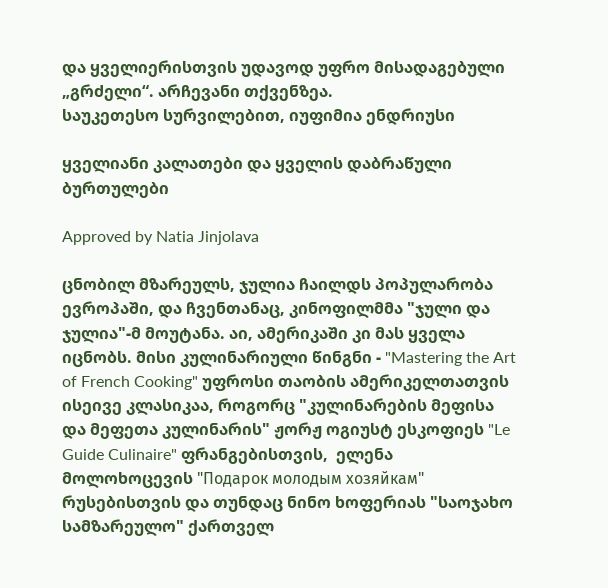და ყველიერისთვის უდავოდ უფრო მისადაგებული „გრძელი“. არჩევანი თქვენზეა.
საუკეთესო სურვილებით, იუფიმია ენდრიუსი

ყველიანი კალათები და ყველის დაბრაწული ბურთულები

Approved by Natia Jinjolava

ცნობილ მზარეულს, ჯულია ჩაილდს პოპულარობა ევროპაში, და ჩვენთანაც, კინოფილმმა "ჯული და ჯულია"-მ მოუტანა. აი, ამერიკაში კი მას ყველა იცნობს. მისი კულინარიული წინგნი - "Mastering the Art of French Cooking" უფროსი თაობის ამერიკელთათვის ისეივე კლასიკაა, როგორც "კულინარების მეფისა და მეფეთა კულინარის" ჟორჟ ოგიუსტ ესკოფიეს "Le Guide Culinaire" ფრანგებისთვის,  ელენა მოლოხოცევის "Подарок молодым хозяйкам" რუსებისთვის და თუნდაც ნინო ხოფერიას "საოჯახო სამზარეულო" ქართველ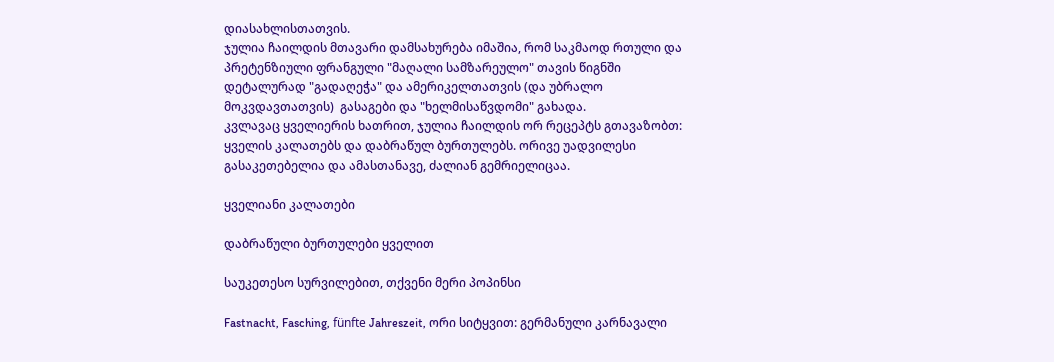დიასახლისთათვის.
ჯულია ჩაილდის მთავარი დამსახურება იმაშია, რომ საკმაოდ რთული და პრეტენზიული ფრანგული "მაღალი სამზარეულო" თავის წიგნში დეტალურად "გადაღეჭა" და ამერიკელთათვის (და უბრალო მოკვდავთათვის)  გასაგები და "ხელმისაწვდომი" გახადა.
კვლავაც ყველიერის ხათრით, ჯულია ჩაილდის ორ რეცეპტს გთავაზობთ: ყველის კალათებს და დაბრაწულ ბურთულებს. ორივე უადვილესი გასაკეთებელია და ამასთანავე, ძალიან გემრიელიცაა.

ყველიანი კალათები

დაბრაწული ბურთულები ყველით

საუკეთესო სურვილებით, თქვენი მერი პოპინსი

Fastnacht, Fasching, fünfte Jahreszeit, ორი სიტყვით: გერმანული კარნავალი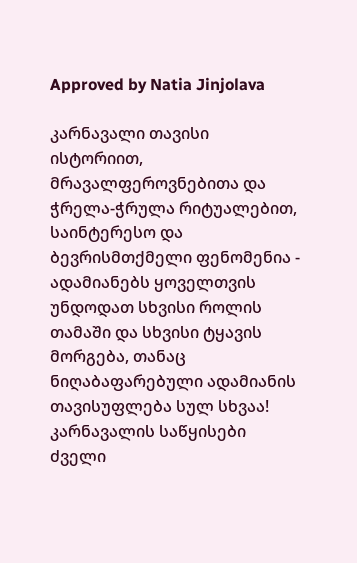Approved by Natia Jinjolava

კარნავალი თავისი ისტორიით, მრავალფეროვნებითა და ჭრელა-ჭრულა რიტუალებით, საინტერესო და ბევრისმთქმელი ფენომენია - ადამიანებს ყოველთვის უნდოდათ სხვისი როლის თამაში და სხვისი ტყავის მორგება, თანაც ნიღაბაფარებული ადამიანის თავისუფლება სულ სხვაა!
კარნავალის საწყისები ძველი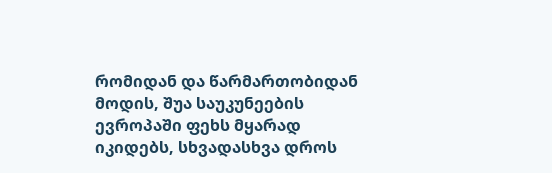რომიდან და წარმართობიდან მოდის, შუა საუკუნეების ევროპაში ფეხს მყარად იკიდებს, სხვადასხვა დროს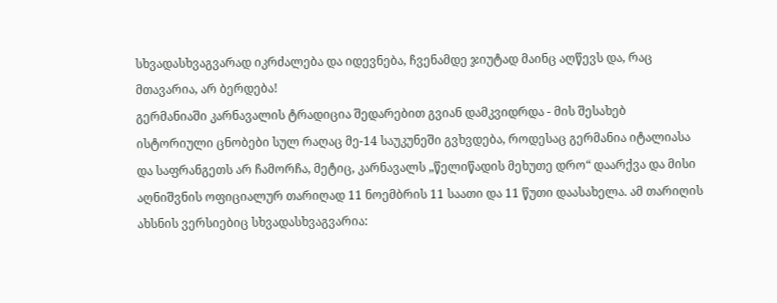სხვადასხვაგვარად იკრძალება და იდევნება, ჩვენამდე ჯიუტად მაინც აღწევს და, რაც მთავარია, არ ბერდება!
გერმანიაში კარნავალის ტრადიცია შედარებით გვიან დამკვიდრდა - მის შესახებ ისტორიული ცნობები სულ რაღაც მე-14 საუკუნეში გვხვდება, როდესაც გერმანია იტალიასა და საფრანგეთს არ ჩამორჩა, მეტიც, კარნავალს „წელიწადის მეხუთე დრო“ დაარქვა და მისი აღნიშვნის ოფიციალურ თარიღად 11 ნოემბრის 11 საათი და 11 წუთი დაასახელა. ამ თარიღის ახსნის ვერსიებიც სხვადასხვაგვარია: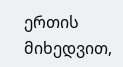ერთის მიხედვით,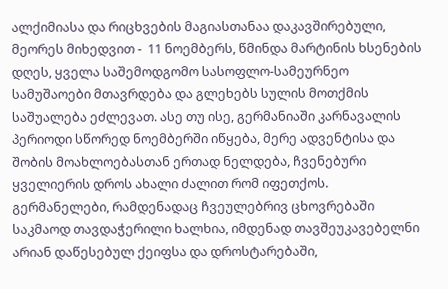ალქიმიასა და რიცხვების მაგიასთანაა დაკავშირებული, მეორეს მიხედვით -  11 ნოემბერს, წმინდა მარტინის ხსენების დღეს, ყველა საშემოდგომო სასოფლო-სამეურნეო სამუშაოები მთავრდება და გლეხებს სულის მოთქმის საშუალება ეძლევათ. ასე თუ ისე, გერმანიაში კარნავალის პერიოდი სწორედ ნოემბერში იწყება, მერე ადვენტისა და შობის მოახლოებასთან ერთად ნელდება, ჩვენებური ყველიერის დროს ახალი ძალით რომ იფეთქოს. გერმანელები, რამდენადაც ჩვეულებრივ ცხოვრებაში საკმაოდ თავდაჭერილი ხალხია, იმდენად თავშეუკავებელნი არიან დაწესებულ ქეიფსა და დროსტარებაში,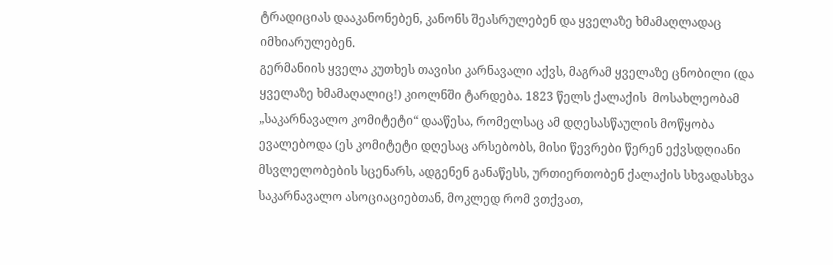ტრადიციას დააკანონებენ, კანონს შეასრულებენ და ყველაზე ხმამაღლადაც იმხიარულებენ.
გერმანიის ყველა კუთხეს თავისი კარნავალი აქვს, მაგრამ ყველაზე ცნობილი (და ყველაზე ხმამაღალიც!) კიოლნში ტარდება. 1823 წელს ქალაქის  მოსახლეობამ „საკარნავალო კომიტეტი“ დააწესა, რომელსაც ამ დღესასწაულის მოწყობა ევალებოდა (ეს კომიტეტი დღესაც არსებობს, მისი წევრები წერენ ექვსდღიანი მსვლელობების სცენარს, ადგენენ განაწესს, ურთიერთობენ ქალაქის სხვადასხვა საკარნავალო ასოციაციებთან, მოკლედ რომ ვთქვათ,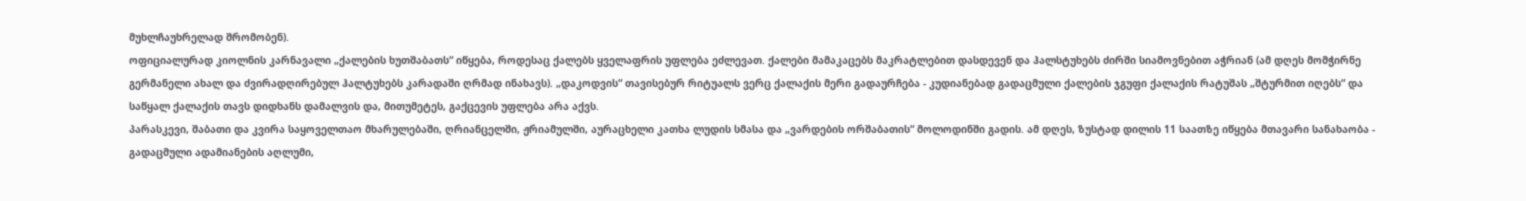მუხლჩაუხრელად შრომობენ).
ოფიციალურად კიოლნის კარნავალი „ქალების ხუთშაბათს“ იწყება, როდესაც ქალებს ყველაფრის უფლება ეძლევათ. ქალები მამაკაცებს მაკრატლებით დასდევენ და ჰალსტუხებს ძირში სიამოვნებით აჭრიან (ამ დღეს მომჭირნე გერმანელი ახალ და ძვირადღირებულ ჰალტუხებს კარადაში ღრმად ინახავს). „დაკოდვის“ თავისებურ რიტუალს ვერც ქალაქის მერი გადაურჩება - კუდიანებად გადაცმული ქალების ჯგუფი ქალაქის რატუშას „შტურმით იღებს“ და საწყალ ქალაქის თავს დიდხანს დამალვის და, მითუმეტეს, გაქცევის უფლება არა აქვს.
პარასკევი, შაბათი და კვირა საყოველთაო მხარულებაში, ღრიანცელში, ჟრიამულში, აურაცხელი კათხა ლუდის სმასა და „ვარდების ორშაბათის“ მოლოდინში გადის. ამ დღეს, ზუსტად დილის 11 საათზე იწყება მთავარი სანახაობა - გადაცმული ადამიანების აღლუმი,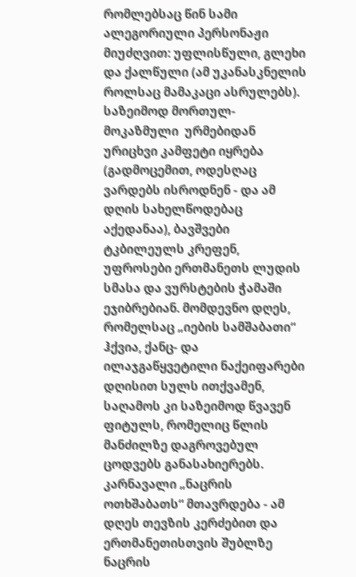რომლებსაც წინ სამი ალეგორიული პერსონაჟი მიუძღვით: უფლისწული, გლეხი და ქალწული (ამ უკანასკნელის როლსაც მამაკაცი ასრულებს). საზეიმოდ მორთულ-მოკაზმული  ურმებიდან ურიცხვი კამფეტი იყრება (გადმოცემით, ოდესღაც ვარდებს ისროდნენ - და ამ დღის სახელწოდებაც აქედანაა), ბავშვები ტკბილეულს კრეფენ, უფროსები ერთმანეთს ლუდის სმასა და ვურსტების ჭამაში ეჯიბრებიან. მომდევნო დღეს, რომელსაც „იების სამშაბათი“ ჰქვია, ქანც- და ილაჯგაწყვეტილი ნაქეიფარები დღისით სულს ითქვამენ, საღამოს კი საზეიმოდ წვავენ ფიტულს, რომელიც წლის მანძილზე დაგროვებულ ცოდვებს განასახიერებს. კარნავალი „ნაცრის ოთხშაბათს“ მთავრდება - ამ დღეს თევზის კერძებით და ერთმანეთისთვის შუბლზე ნაცრის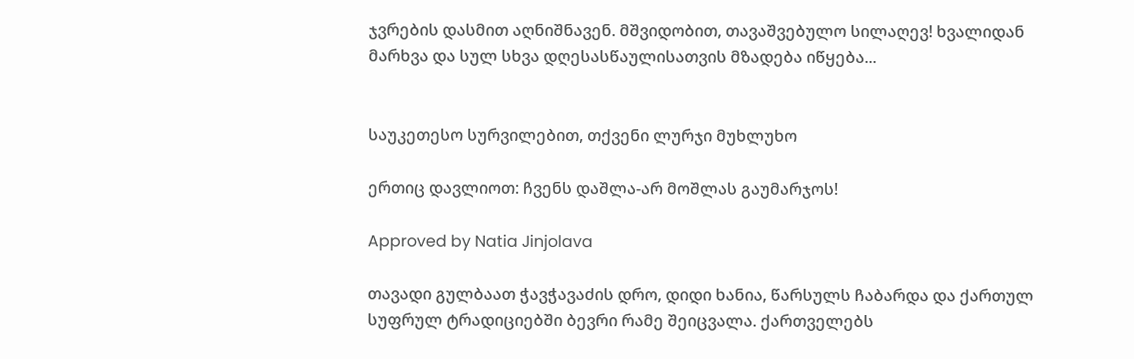ჯვრების დასმით აღნიშნავენ. მშვიდობით, თავაშვებულო სილაღევ! ხვალიდან მარხვა და სულ სხვა დღესასწაულისათვის მზადება იწყება...


საუკეთესო სურვილებით, თქვენი ლურჯი მუხლუხო

ერთიც დავლიოთ: ჩვენს დაშლა-არ მოშლას გაუმარჯოს!

Approved by Natia Jinjolava

თავადი გულბაათ ჭავჭავაძის დრო, დიდი ხანია, წარსულს ჩაბარდა და ქართულ სუფრულ ტრადიციებში ბევრი რამე შეიცვალა. ქართველებს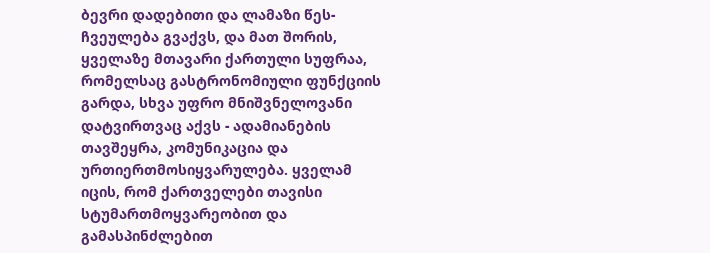ბევრი დადებითი და ლამაზი წეს-ჩვეულება გვაქვს, და მათ შორის, ყველაზე მთავარი ქართული სუფრაა, რომელსაც გასტრონომიული ფუნქციის გარდა, სხვა უფრო მნიშვნელოვანი დატვირთვაც აქვს - ადამიანების თავშეყრა, კომუნიკაცია და ურთიერთმოსიყვარულება. ყველამ იცის, რომ ქართველები თავისი სტუმართმოყვარეობით და გამასპინძლებით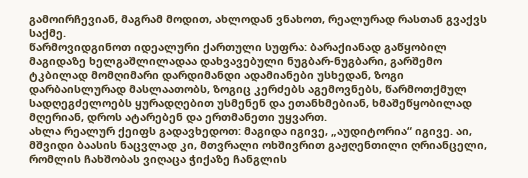გამოირჩევიან, მაგრამ მოდით, ახლოდან ვნახოთ, რეალურად რასთან გვაქვს საქმე.
წარმოვიდგინოთ იდეალური ქართული სუფრა: ბარაქიანად გაწყობილ მაგიდაზე ხელგაშლილადაა დახვავებული ნუგბარ-ნუგბარი, გარშემო ტკბილად მომღიმარი დარდიმანდი ადამიანები უსხედან, ზოგი დარბაისლურად მასლაათობს, ზოგიც კერძებს აგემოვნებს, წარმოთქმულ სადღეგძელოებს ყურადღებით უსმენენ და ეთანხმებიან, ხმაშეწყობილად მღერიან, დროს ატარებენ და ერთმანეთი უყვართ.
ახლა რეალურ ქეიფს გადავხედოთ: მაგიდა იგივე, „აუდიტორია“ იგივე. აი, მშვიდი ბაასის ნაცვლად კი, მთვრალი ოხშივრით გაჟღენთილი ღრიანცელი, რომლის ჩახშობას ვიღაცა ჭიქაზე ჩანგლის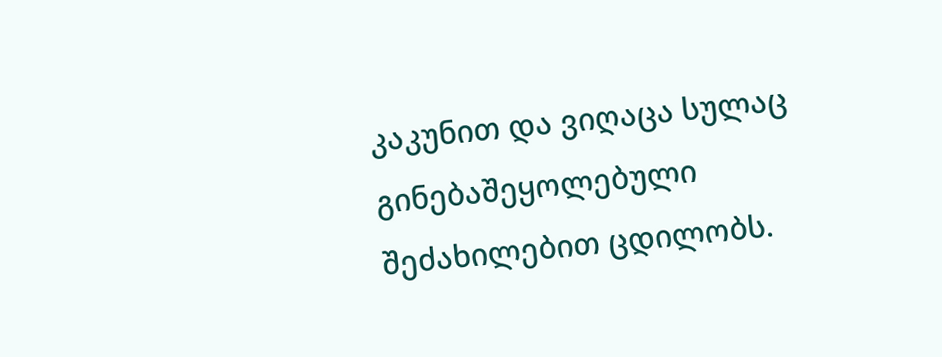კაკუნით და ვიღაცა სულაც გინებაშეყოლებული შეძახილებით ცდილობს.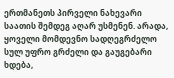ერთმანეთს პირველი ნახევარი საათის შემდეგ აღარ უსმენენ. არადა, ყოველი მომდევნო სადღეგრძელო სულ უფრო გრძელი და გაუგებარი ხდება,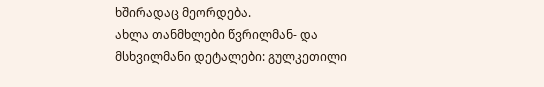ხშირადაც მეორდება.
ახლა თანმხლები წვრილმან- და მსხვილმანი დეტალები: გულკეთილი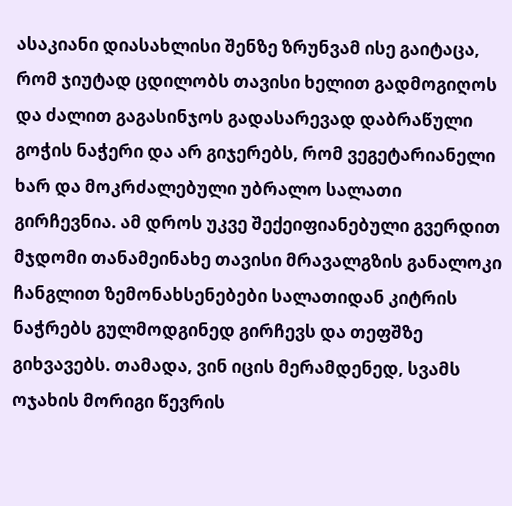ასაკიანი დიასახლისი შენზე ზრუნვამ ისე გაიტაცა, რომ ჯიუტად ცდილობს თავისი ხელით გადმოგიღოს და ძალით გაგასინჯოს გადასარევად დაბრაწული გოჭის ნაჭერი და არ გიჯერებს, რომ ვეგეტარიანელი ხარ და მოკრძალებული უბრალო სალათი გირჩევნია. ამ დროს უკვე შექეიფიანებული გვერდით მჯდომი თანამეინახე თავისი მრავალგზის განალოკი ჩანგლით ზემონახსენებები სალათიდან კიტრის ნაჭრებს გულმოდგინედ გირჩევს და თეფშზე გიხვავებს. თამადა, ვინ იცის მერამდენედ, სვამს ოჯახის მორიგი წევრის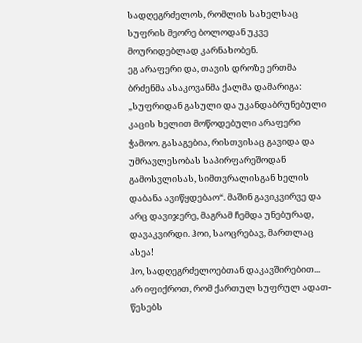სადღეგრძელოს, რომლის სახელსაც სუფრის მეორე ბოლოდან უკვე მოურიდებლად კარნახობენ.
ეგ არაფერი და, თავის დროზე ერთმა ბრძენმა ასაკოვანმა ქალმა დამარიგა: „სუფრიდან გასული და უკანდაბრუნებული კაცის ხელით მოწოდებული არაფერი ჭამოო. გასაგებია, რისთვისაც გავიდა და უმრავლესობას საპირფარეშოდან გამოსვლისას, სიმთვრალისგან ხელის დაბანა ავიწყდებაო“. მაშინ გავიკვირვე და არც დავიჯერე, მაგრამ ჩემდა უნებურად, დავაკვირდი. ჰოი, საოცრებავ, მართლაც ასეა!
ჰო, სადღეგრძელოებთან დაკავშირებით... არ იფიქროთ, რომ ქართულ სუფრულ ადათ-წესებს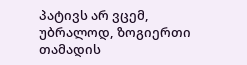პატივს არ ვცემ, უბრალოდ, ზოგიერთი თამადის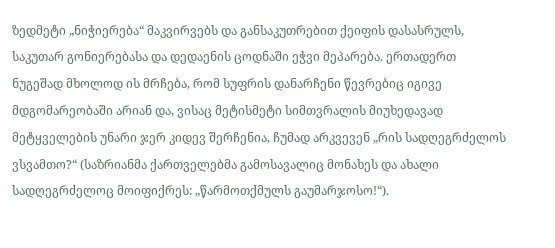ზედმეტი „ნიჭიერება“ მაკვირვებს და განსაკუთრებით ქეიფის დასასრულს, საკუთარ გონიერებასა და დედაენის ცოდნაში ეჭვი მეპარება. ერთადერთ ნუგეშად მხოლოდ ის მრჩება, რომ სუფრის დანარჩენი წევრებიც იგივე მდგომარეობაში არიან და, ვისაც მეტისმეტი სიმთვრალის მიუხედავად მეტყველების უნარი ჯერ კიდევ შერჩენია, ჩუმად არკვევენ „რის სადღეგრძელოს ვსვამთო?“ (საზრიანმა ქართველებმა გამოსავალიც მონახეს და ახალი სადღეგრძელოც მოიფიქრეს: „წარმოთქმულს გაუმარჯოსო!“).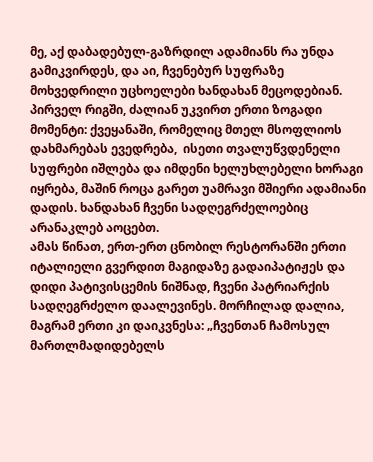მე, აქ დაბადებულ-გაზრდილ ადამიანს რა უნდა გამიკვირდეს, და აი, ჩვენებურ სუფრაზე მოხვედრილი უცხოელები ხანდახან მეცოდებიან. პირველ რიგში, ძალიან უკვირთ ერთი ზოგადი მომენტი: ქვეყანაში, რომელიც მთელ მსოფლიოს დახმარებას ევედრება,  ისეთი თვალუწვდენელი სუფრები იშლება და იმდენი ხელუხლებელი ხორაგი იყრება, მაშინ როცა გარეთ უამრავი მშიერი ადამიანი დადის. ხანდახან ჩვენი სადღეგრძელოებიც არანაკლებ აოცებთ.
ამას წინათ, ერთ-ერთ ცნობილ რესტორანში ერთი იტალიელი გვერდით მაგიდაზე გადაიპატიჟეს და დიდი პატივისცემის ნიშნად, ჩვენი პატრიარქის სადღეგრძელო დაალევინეს. მორჩილად დალია, მაგრამ ერთი კი დაიკვნესა: „ჩვენთან ჩამოსულ მართლმადიდებელს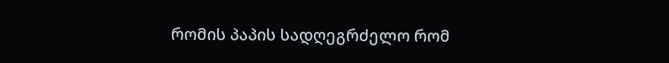რომის პაპის სადღეგრძელო რომ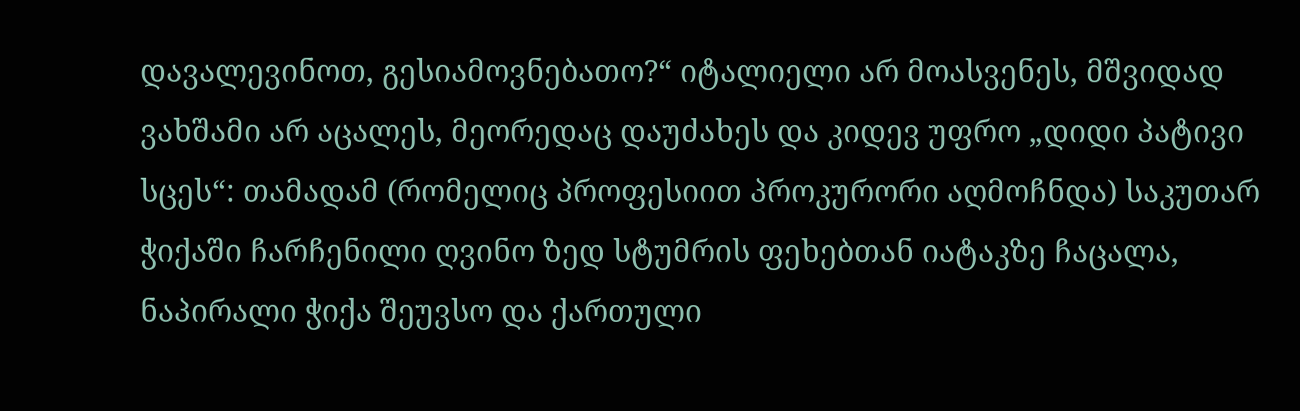დავალევინოთ, გესიამოვნებათო?“ იტალიელი არ მოასვენეს, მშვიდად ვახშამი არ აცალეს, მეორედაც დაუძახეს და კიდევ უფრო „დიდი პატივი სცეს“: თამადამ (რომელიც პროფესიით პროკურორი აღმოჩნდა) საკუთარ ჭიქაში ჩარჩენილი ღვინო ზედ სტუმრის ფეხებთან იატაკზე ჩაცალა, ნაპირალი ჭიქა შეუვსო და ქართული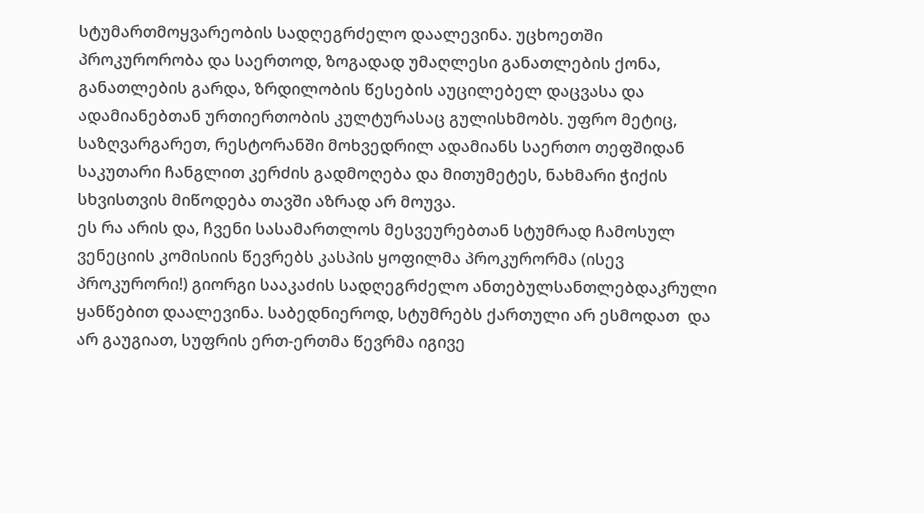სტუმართმოყვარეობის სადღეგრძელო დაალევინა. უცხოეთში პროკურორობა და საერთოდ, ზოგადად უმაღლესი განათლების ქონა, განათლების გარდა, ზრდილობის წესების აუცილებელ დაცვასა და ადამიანებთან ურთიერთობის კულტურასაც გულისხმობს. უფრო მეტიც, საზღვარგარეთ, რესტორანში მოხვედრილ ადამიანს საერთო თეფშიდან საკუთარი ჩანგლით კერძის გადმოღება და მითუმეტეს, ნახმარი ჭიქის სხვისთვის მიწოდება თავში აზრად არ მოუვა.
ეს რა არის და, ჩვენი სასამართლოს მესვეურებთან სტუმრად ჩამოსულ ვენეციის კომისიის წევრებს კასპის ყოფილმა პროკურორმა (ისევ პროკურორი!) გიორგი სააკაძის სადღეგრძელო ანთებულსანთლებდაკრული ყანწებით დაალევინა. საბედნიეროდ, სტუმრებს ქართული არ ესმოდათ  და არ გაუგიათ, სუფრის ერთ-ერთმა წევრმა იგივე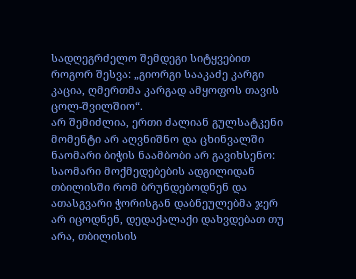სადღეგრძელო შემდეგი სიტყვებით როგორ შესვა: „გიორგი სააკაძე კარგი კაცია, ღმერთმა კარგად ამყოფოს თავის ცოლ-შვილშიო“.
არ შემიძლია, ერთი ძალიან გულსატკენი მომენტი არ აღვნიშნო და ცხინვალში ნაომარი ბიჭის ნაამბობი არ გავიხსენო: საომარი მოქმედებების ადგილიდან თბილისში რომ ბრუნდებოდნენ და ათასგვარი ჭორისგან დაბნეულებმა ჯერ არ იცოდნენ, დედაქალაქი დახვდებათ თუ არა, თბილისის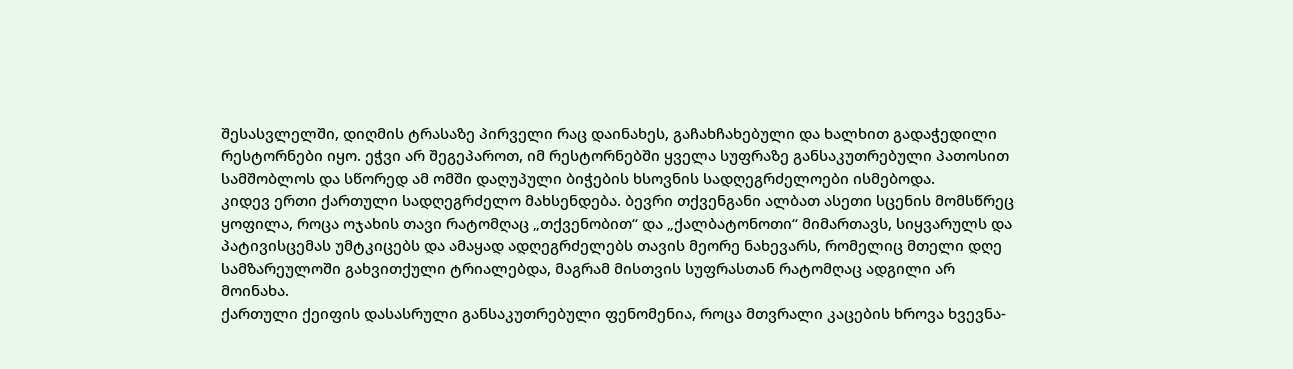შესასვლელში, დიღმის ტრასაზე პირველი რაც დაინახეს, გაჩახჩახებული და ხალხით გადაჭედილი რესტორნები იყო. ეჭვი არ შეგეპაროთ, იმ რესტორნებში ყველა სუფრაზე განსაკუთრებული პათოსით სამშობლოს და სწორედ ამ ომში დაღუპული ბიჭების ხსოვნის სადღეგრძელოები ისმებოდა.
კიდევ ერთი ქართული სადღეგრძელო მახსენდება. ბევრი თქვენგანი ალბათ ასეთი სცენის მომსწრეც ყოფილა, როცა ოჯახის თავი რატომღაც „თქვენობით“ და „ქალბატონოთი“ მიმართავს, სიყვარულს და პატივისცემას უმტკიცებს და ამაყად ადღეგრძელებს თავის მეორე ნახევარს, რომელიც მთელი დღე სამზარეულოში გახვითქული ტრიალებდა, მაგრამ მისთვის სუფრასთან რატომღაც ადგილი არ მოინახა.
ქართული ქეიფის დასასრული განსაკუთრებული ფენომენია, როცა მთვრალი კაცების ხროვა ხვევნა-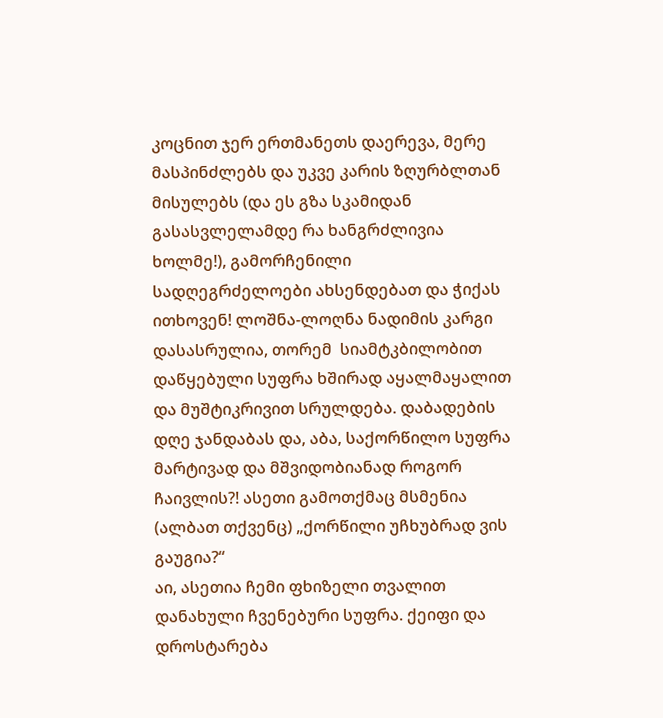კოცნით ჯერ ერთმანეთს დაერევა, მერე მასპინძლებს და უკვე კარის ზღურბლთან მისულებს (და ეს გზა სკამიდან გასასვლელამდე რა ხანგრძლივია ხოლმე!), გამორჩენილი სადღეგრძელოები ახსენდებათ და ჭიქას ითხოვენ! ლოშნა-ლოღნა ნადიმის კარგი დასასრულია, თორემ  სიამტკბილობით დაწყებული სუფრა ხშირად აყალმაყალით და მუშტიკრივით სრულდება. დაბადების დღე ჯანდაბას და, აბა, საქორწილო სუფრა  მარტივად და მშვიდობიანად როგორ ჩაივლის?! ასეთი გამოთქმაც მსმენია (ალბათ თქვენც) „ქორწილი უჩხუბრად ვის გაუგია?“
აი, ასეთია ჩემი ფხიზელი თვალით დანახული ჩვენებური სუფრა. ქეიფი და დროსტარება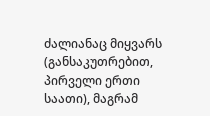ძალიანაც მიყვარს (განსაკუთრებით, პირველი ერთი საათი), მაგრამ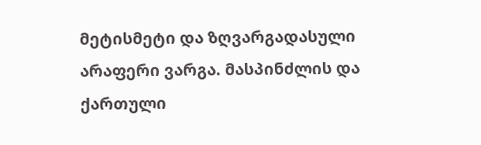მეტისმეტი და ზღვარგადასული არაფერი ვარგა. მასპინძლის და ქართული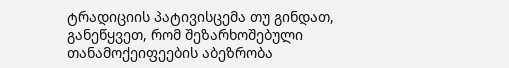ტრადიციის პატივისცემა თუ გინდათ, განეწყვეთ, რომ შეზარხოშებული თანამოქეიფეების აბეზრობა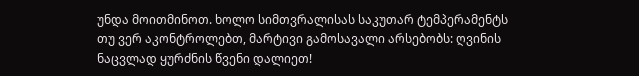უნდა მოითმინოთ. ხოლო სიმთვრალისას საკუთარ ტემპერამენტს თუ ვერ აკონტროლებთ, მარტივი გამოსავალი არსებობს: ღვინის ნაცვლად ყურძნის წვენი დალიეთ!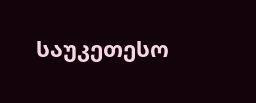საუკეთესო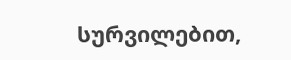სურვილებით,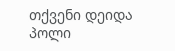თქვენი დეიდა პოლი